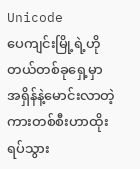Unicode
ပေကျင်းမြို့ရဲ့ဟိုတယ်တစ်ခုရှေ့မှာ အရှိန်နဲ့မောင်းလာတဲ့ကားတစ်စီးဟာထိုးရပ်သွား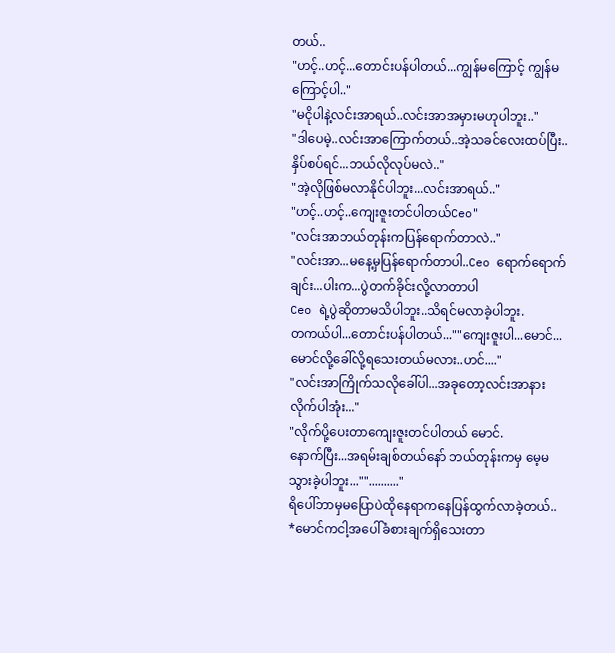တယ်..
"ဟင့်..ဟင့်...တောင်းပန်ပါတယ်...ကျွန်မကြောင့် ကျွန်မကြောင့်ပါ.."
"မငိုပါနဲ့လင်းအာရယ်..လင်းအာအမှားမဟုပါဘူး.."
"ဒါပေမဲ့..လင်းအာကြောက်တယ်..အဲ့သခင်လေးထပ်ပြီး..နှိပ်စပ်ရင်...ဘယ်လိုလုပ်မလဲ.."
"အဲ့လိုဖြစ်မလာနိုင်ပါဘူး...လင်းအာရယ်.."
"ဟင့်..ဟင့်..ကျေးဇူးတင်ပါတယ်Ceo"
"လင်းအာဘယ်တုန်းကပြန်ရောက်တာလဲ.."
"လင်းအာ...မနေ့မှပြန်ရောက်တာပါ..Ceo ရောက်ရောက်ချင်း...ပါးက...ပွဲတက်ခိုင်းလို့လာတာပါ
Ceo ရဲ့ပွဲဆိုတာမသိပါဘူး..သိရင်မလာခဲ့ပါဘူး.
တကယ်ပါ...တောင်းပန်ပါတယ်...""ကျေးဇူးပါ...မောင်...မောင်လို့ခေါ်လို့ရသေးတယ်မလား..ဟင်...."
"လင်းအာကြိုက်သလိုခေါ်ပါ...အခုတော့လင်းအာနားလိုက်ပါအုံး..."
"လိုက်ပို့ပေးတာကျေးဇူးတင်ပါတယ် မောင်.
နောက်ပြီး...အရမ်းချစ်တယ်နော် ဘယ်တုန်းကမှ မေ့မသွားခဲ့ပါဘူး..."".........."
ရိပေါ်ဘာမှမပြောပဲထိုနေရာကနေပြန်ထွက်လာခဲ့တယ်..
*မောင်ကငါ့အပေါ်ခံစားချက်ရှိသေးတာ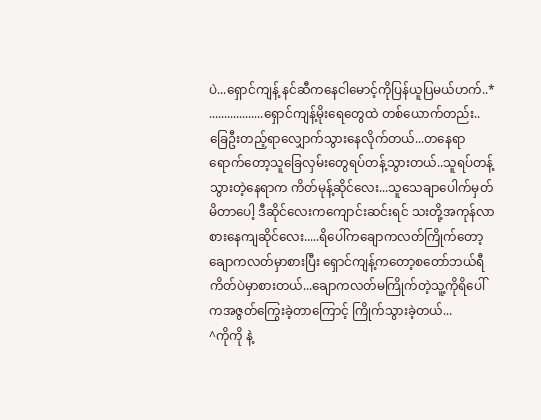ပဲ...ရှောင်ကျန့် နင်ဆီကနေငါမောင့်ကိုပြန်ယူပြမယ်ဟက်..*
..................ရှောင်ကျန့်မိုးရေတွေထဲ တစ်ယောက်တည်း..ခြေဦးတည့်ရာလျှောက်သွားနေလိုက်တယ်...တနေရာရောက်တော့သူခြေလှမ်းတွေရပ်တန့်သွားတယ်..သူရပ်တန့်သွားတဲ့နေရာက ကိတ်မုန့်ဆိုင်လေး...သူသေချာပေါက်မှတ်မိတာပေါ့ ဒီဆိုင်လေးကကျောင်းဆင်းရင် သးတို့အကုန်လာစားနေကျဆိုင်လေး.....ရိပေါ်ကချောကလတ်ကြိုက်တော့ ချောကလတ်မှာစားပြီး ရှောင်ကျန့်ကတော့စတော်ဘယ်ရီကိတ်ပဲမှာစားတယ်...ချောကလတ်မကြိုက်တဲ့သူ့ကိုရိပေါ်ကအဇွတ်ကြွေးခဲ့တာကြောင့် ကြိုက်သွားခဲ့တယ်...
^ကိုကို နဲ့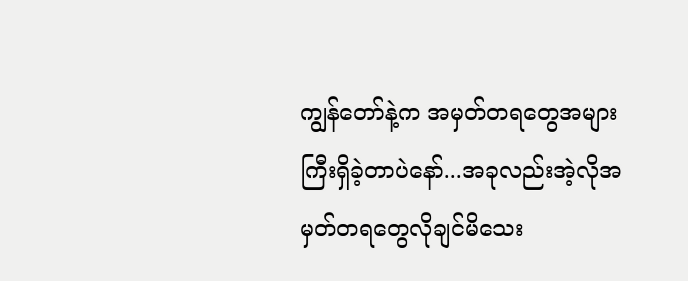ကျွန်တော်နဲ့က အမှတ်တရတွေအများကြီးရှိခဲ့တာပဲနော်...အခုလည်းအဲ့လိုအမှတ်တရတွေလိုချင်မိသေး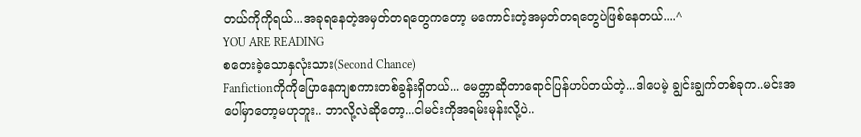တယ်ကိုကိုရယ်...အခုရနေတဲ့အမှတ်တရတွေကတော့ မကောင်းတဲ့အမှတ်တရတွေပဲဖြစ်နေတယ်....^
YOU ARE READING
စတေးခဲ့သောနှလုံးသား(Second Chance)
Fanfictionကိုကိုပြောနေကျစကားတစ်ခွန်းရှိတယ်... မေတ္တာဆိုတာရောင်ပြန်ဟပ်တယ်တဲ့...ဒါပေမဲ့ ချွင်းချွက်တစ်ခုက..မင်းအပေါ်မှာတော့မဟုဘူး.. ဘာလို့လဲဆိုတော့...ငါမင်းကိုအရမ်းမုန်းလို့ပဲ..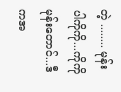တဲ့ ........ မုန်းပါကိုကို...ကိုကိုမုန်းတောင်...ဒီကအ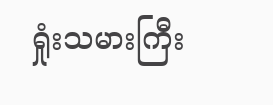ရှုံးသမားကြီး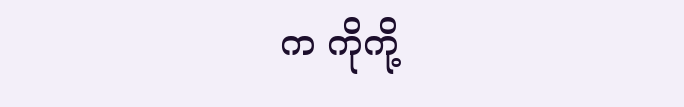က ကိုကို့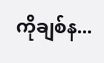ကိုချစ်န...